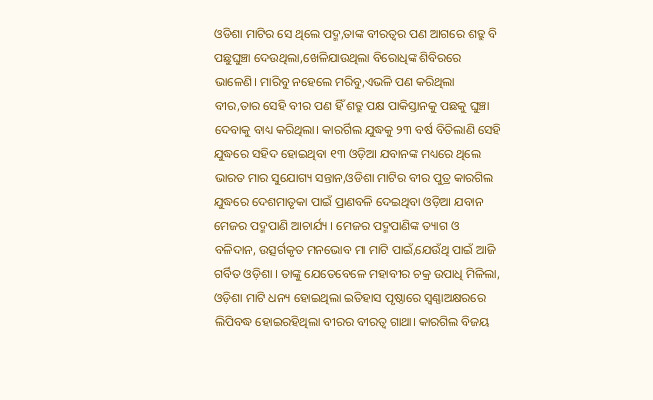ଓଡିଶା ମାଟିର ସେ ଥିଲେ ପଦ୍ମ,ତାଙ୍କ ବୀରତ୍ବର ପଣ ଆଗରେ ଶତ୍ରୁ ବି ପଛୁଘୁଞ୍ଚା ଦେଉଥିଲା,ଖେଳିଯାଉଥିଲା ବିରୋଧିଙ୍କ ଶିବିରରେ ଭାଳେଣି। ମାରିବୁ ନହେଲେ ମରିବୁ,ଏଭଳି ପଣ କରିଥିଲା ବୀର,ତାର ସେହି ବୀର ପଣ ହିଁ ଶତ୍ରୁ ପକ୍ଷ ପାକିସ୍ତାନକୁ ପଛକୁ ଘୁଞ୍ଚା ଦେବାକୁ ବାଧ୍ୟ କରିଥିଲା। କାରର୍ଗିଲ ଯୁଦ୍ଧକୁ ୨୩ ବର୍ଷ ବିତିଲାଣି ସେହି ଯୁଦ୍ଧରେ ସହିଦ ହୋଇଥିବା ୧୩ ଓଡ଼ିଆ ଯବାନଙ୍କ ମଧ୍ୟରେ ଥିଲେ ଭାରତ ମାର ସୁଯୋଗ୍ୟ ସନ୍ତାନ,ଓଡିଶା ମାଟିର ବୀର ପୁତ୍ର କାରଗିଲ ଯୁଦ୍ଧରେ ଦେଶମାତୃକା ପାଇଁ ପ୍ରାଣବଳି ଦେଇଥିବା ଓଡ଼ିଆ ଯବାନ ମେଜର ପଦ୍ମପାଣି ଆଚାର୍ଯ୍ୟ । ମେଜର ପଦ୍ମପାଣିଙ୍କ ତ୍ୟାଗ ଓ ବଳିଦାନ, ଉତ୍ସର୍ଗକୃତ ମନଭୋବ ମା ମାଟି ପାଇଁ,ଯେଉଁଥି ପାଇଁ ଆଜି ଗର୍ବିତ ଓଡ଼ିଶା । ତାଙ୍କୁ ଯେତେବେଳେ ମହାବୀର ଚକ୍ର ଉପାଧି ମିଳିଲା, ଓଡ଼ିଶା ମାଟି ଧନ୍ୟ ହୋଇଥିଲା ଇତିହାସ ପୃଷ୍ଠାରେ ସ୍ବଣ୍ଣାଅକ୍ଷରରେ ଲିପିବଦ୍ଧ ହୋଇରହିଥିଲା ବୀରର ବୀରତ୍ବ ଗାଥା। କାରଗିଲ ବିଜୟ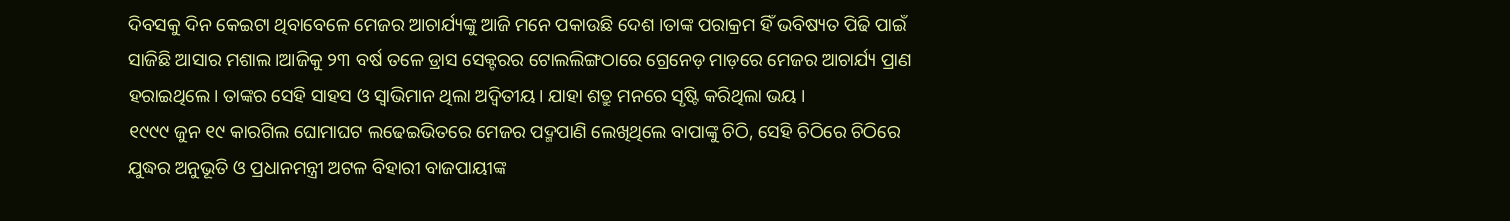ଦିବସକୁ ଦିନ କେଇଟା ଥିବାବେଳେ ମେଜର ଆଚାର୍ଯ୍ୟଙ୍କୁ ଆଜି ମନେ ପକାଉଛି ଦେଶ ।ତାଙ୍କ ପରାକ୍ରମ ହିଁ ଭବିଷ୍ୟତ ପିଢି ପାଇଁ ସାଜିଛି ଆସାର ମଶାଲ।ଆଜିକୁ ୨୩ ବର୍ଷ ତଳେ ଡ୍ରାସ ସେକ୍ଟରର ଟୋଲଲିଙ୍ଗଠାରେ ଗ୍ରେନେଡ଼ ମାଡ଼ରେ ମେଜର ଆଚାର୍ଯ୍ୟ ପ୍ରାଣ ହରାଇଥିଲେ। ତାଙ୍କର ସେହି ସାହସ ଓ ସ୍ୱାଭିମାନ ଥିଲା ଅଦ୍ଵିତୀୟ। ଯାହା ଶତ୍ରୁ ମନରେ ସୃଷ୍ଟି କରିଥିଲା ଭୟ ।
୧୯୯୯ ଜୁନ ୧୯ କାରଗିଲ ଘୋମାଘଟ ଲଢେଇଭିତରେ ମେଜର ପଦ୍ମପାଣି ଲେଖିଥିଲେ ବାପାଙ୍କୁ ଚିଠି, ସେହି ଚିଠିରେ ଚିଠିରେ ଯୁଦ୍ଧର ଅନୁଭୂତି ଓ ପ୍ରଧାନମନ୍ତ୍ରୀ ଅଟଳ ବିହାରୀ ବାଜପାୟୀଙ୍କ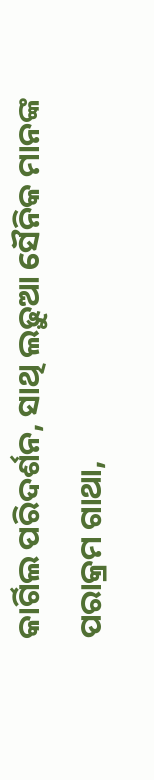କାର୍ଗିଲ ପରିଦର୍ଶନ, ସାଥି ଲଢ଼ୁଆ ସୈନିକ ମାନଙ୍କ ପରାକ୍ରମ ଗାଥା,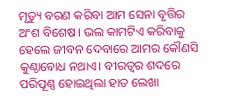ମୃତ୍ୟୁ ବରଣ କରିବା ଆମ ସେନା ବୃତ୍ତିର ଅଂଶ ବିଶେଷ। ଭଲ କାମଟିଏ କରିବାକୁ ହେଲେ ଜୀବନ ଦେବାରେ ଆମର କୌଣସି କୁଣ୍ଠାବୋଧ ନଥାଏ। ବୀରତ୍ବର ଶଦରେ ପରିପୂଣ୍ଣ ହୋଇଥିଲା ହାତ ଲେଖା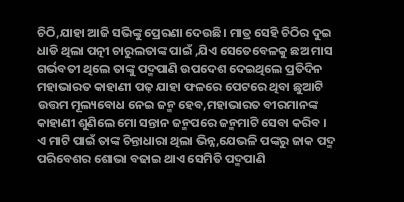ଚିଠି,ଯାହା ଆଜି ସଭିଙ୍କୁ ପ୍ରେରଣା ଦେଉଛି। ମାତ୍ର ସେହି ଚିଠିର ଦୁଇ ଧାଡି ଥିଲା ପତ୍ନୀ ଚାରୁଲତାଙ୍କ ପାଇଁ ,ଯିଏ ସେତେବେଳକୁ ଛଅ ମାସ ଗର୍ଭବତୀ ଥିଲେ ତାଙ୍କୁ ପଦ୍ମପାଣି ଉପଦେଶ ଦେଇଥିଲେ ପ୍ରତିଦିନ ମହାଭାରତ କାହାଣୀ ପଢ଼ ଯାହା ଫଳରେ ପେଟରେ ଥିବା ଛୁଆଟି ଉତ୍ତମ ମୂଲ୍ୟବୋଧ ନେଇ ଜନ୍ମ ହେବ,ମହାଭାରତ ବୀରମାନଙ୍କ କାହାଣୀ ଶୁଣିଲେ ମୋ ସନ୍ତାନ ଜନ୍ମପରେ ଜନ୍ମମାଟି ସେବା କରିବ । ଏ ମାଟି ପାଇଁ ତାଙ୍କ ଚିନ୍ତାଧାରା ଥିଲା ଭିନ୍ନ,ଯେଭଳି ପଙ୍କରୁ ଜାକ ପଦ୍ମ ପରିବେଶର ଶୋଭା ବଢାଇ ଥାଏ ସେମିତି ପଦ୍ମପାଣି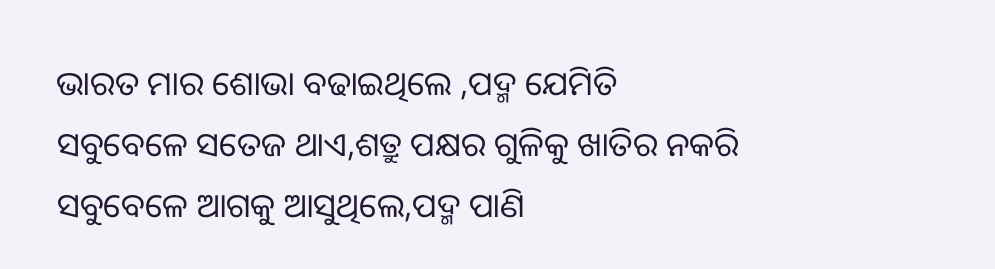ଭାରତ ମାର ଶୋଭା ବଢାଇଥିଲେ ,ପଦ୍ମ ଯେମିତି ସବୁବେଳେ ସତେଜ ଥାଏ,ଶତ୍ରୁ ପକ୍ଷର ଗୁଳିକୁ ଖାତିର ନକରି ସବୁବେଳେ ଆଗକୁ ଆସୁଥିଲେ,ପଦ୍ମ ପାଣି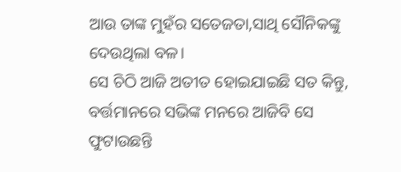ଆଉ ତାଙ୍କ ମୁହଁର ସତେଜତା,ସାଥି ସୌନିକଙ୍କୁ ଦେଉଥିଲା ବଳ।
ସେ ଚିଠି ଆଜି ଅତୀତ ହୋଇଯାଇଛି ସତ କିନ୍ତୁ, ବର୍ତ୍ତମାନରେ ସଭିଙ୍କ ମନରେ ଆଜିବି ସେ ଫୁଟାଉଛନ୍ତି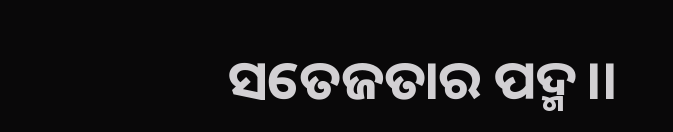ସତେଜତାର ପଦ୍ମ।।